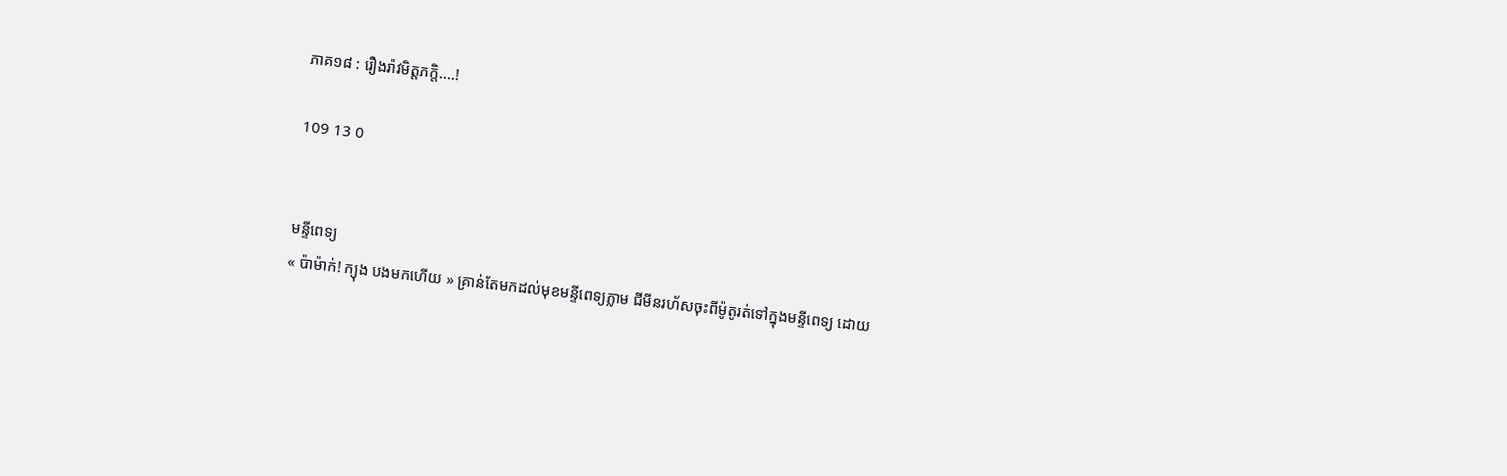ភាគ១៨ : រឿងរ៉ាវមិត្តភក្តិ....!

109 13 0


មន្ទីពេទ្យ
« ប៉ាម៉ាក់! ក្យុង បងមកហើយ » គ្រាន់តែមកដល់មុខមន្ទីពេទ្យភ្លាម ជីមីនរហ័សចុះពីម៉ូតូរត់ទៅក្នុងមន្ទីពេទ្យ ដោយ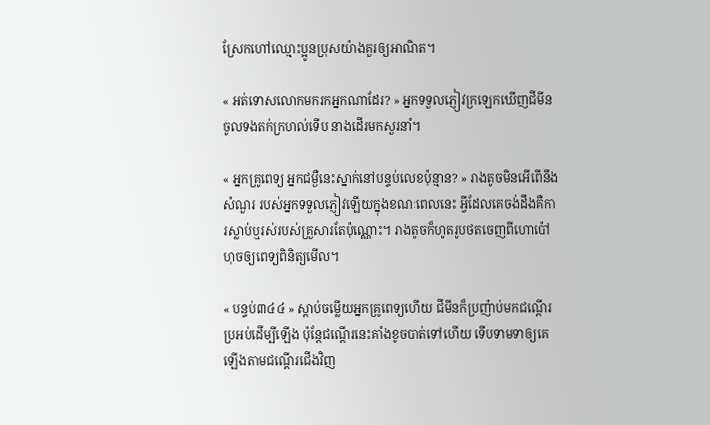ស្រែកហៅឈ្មោះប្អូនប្រុសយ៉ាងគួរឲ្យអាណិត។

« អត់ទោសលោកមករកអ្នកណាដែរ? » អ្នកទទួលភ្ញៀវក្រឡេកឃើញជីមីន ចូលទងតក់ក្រហល់ទើប នាងដើរមកសួរនាំ។

« អ្នកគ្រូពេទ្យ អ្នកជម្ងឺនេះស្នាក់នៅបន្ទប់លេខប៉ុន្មាន? » រាងតូចមិនអើពើនឹងសំណួរ របស់អ្នកទទួលភ្ញៀវឡើយក្នុងខណៈពេលនេះ អ្វីដែលគេចង់ដឹងគឺការស្លាប់ឬរស់របស់គ្រួសារតែប៉ុណ្ណោះ។ រាងតូចក៏ហូតរូបថតចេញពីហោប៉ៅហុចឲ្យពេទ្យពិនិត្យមើល។

« បន្ទប់៣៤៤ » ស្ដាប់ចម្លើយអ្នកគ្រូពេទ្យហើយ ជីមីនក៏ប្រញ៉ាប់មកជណ្ដើរប្រអប់ដើម្បីឡើង ប៉ុន្តែជណ្ដើរនេះគាំងខូចបាត់ទៅហើយ ទើបទាមទាឲ្យគេឡើងតាមជណ្ដើរជើងវិញ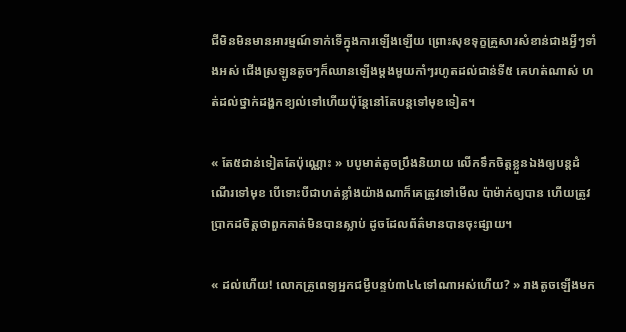ជីមិនមិនមានអារម្មណ៍ទាក់ទើក្នុងការឡើងឡើយ ព្រោះសុខទុក្ខគ្រួសារសំខាន់ជាងអ្វីៗទាំងអស់ ជើងស្រឡូនតូចៗក៏ឈានឡើងម្ដងមួយកាំៗរហូតដល់ជាន់ទី៥ គេហត់ណាស់ ហត់ដល់ថ្នាក់ដង្ហកខ្យល់ទៅហើយប៉ុន្តែនៅតែបន្តទៅមុខទៀត។

« តែ៥ជាន់ទៀតតែប៉ុណ្ណោះ » បបូមាត់តូចប្រឹងនិយាយ លើកទឹកចិត្តខ្លួនឯងឲ្យបន្តដំណើរទៅមុខ បើទោះបីជាហត់ខ្លាំងយ៉ាងណាក៏គេត្រូវទៅមើល ប៉ាម៉ាក់ឲ្យបាន ហើយត្រូវប្រាកដចិត្តថាពួកគាត់មិនបានស្លាប់ ដូចដែលព័ត៌មានបានចុះផ្សាយ។

« ដល់ហើយ! លោកគ្រូពេទ្យអ្នកជម្ងឺបន្ទប់៣៤៤ទៅណាអស់ហើយ? » រាងតូចឡើងមក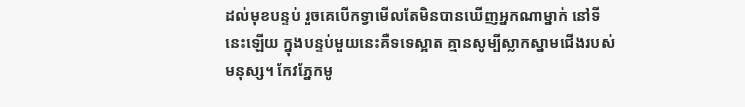ដល់មុខបន្ទប់ រួចគេបើកទ្វាមើលតែមិនបានឃើញអ្នកណាម្នាក់ នៅទីនេះឡើយ ក្នុងបន្ទប់មួយនេះគឺទទេស្អាត គ្មានសូម្បីស្លាកស្នាមជើងរបស់មនុស្ស។ កែវភ្នែកមូ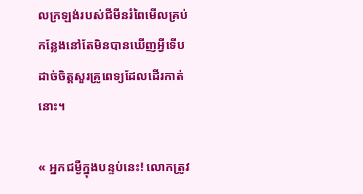លក្រឡង់របស់ជីមីនរំពៃមើលគ្រប់កន្លែងនៅតែមិនបានឃើញអ្វីទើបដាច់ចិត្តសួរគ្រូពេទ្យដែលដើរកាត់នោះ។

« អ្នកជម្ងឺក្នុងបន្ទប់នេះ! លោកត្រូវ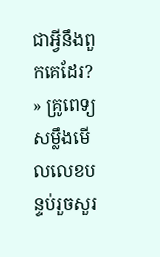ជាអ្វីនឹងពួកគេដែរ? » គ្រូពេទ្យសម្លឹងមើលលេខបន្ទប់រួចសួរ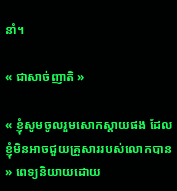នាំ។

« ជាសាច់ញាតិ »

« ខ្ញុំសូមចូលរួមសោកស្ដាយផង ដែលខ្ញុំមិនអាចជួយគ្រួសាររបស់លោកបាន » ពេទ្យនិយាយដោយ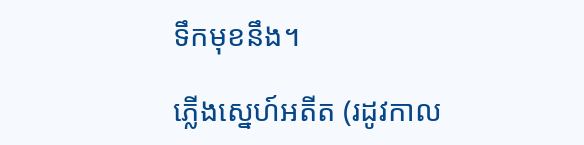ទឹកមុខនឹង។

ភ្លើងស្នេហ៍អតីត (រដូវកាល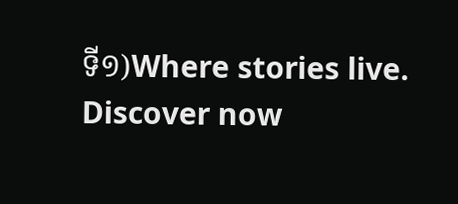ទី១)Where stories live. Discover now